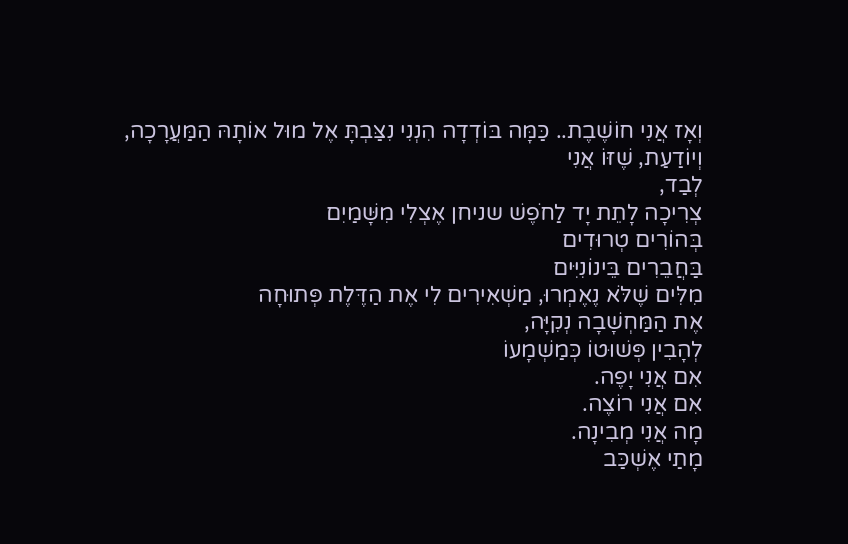וְאָז אֲנִי חוֹשֶׁבֶת.. כַּמָּה בּוֹדְדָה הִנְנִי נִצַּבְתָּ אֶל מוּל אוֹתָהּ הַמַּעֲרָכָה,
וְיוֹדַעַת, שֶׁזּוֹ אֲנִי
לְבַד,
צְרִיכָה לָתֵת יָד לַחֹפֶשׁ שניחן אֶצְלִי מִשָּׁמַיִם
בְּהוֹרִים טְרוּדִים
בַּחֲבֵרִים בֵּינוֹנִיִּים
מִלִּים שֶׁלֹּא נֶאֶמְרוּ, מַשְׁאִירִים לִי אֶת הַדֶּלֶת פְּתוּחָה
אֶת הַמַּחְשָׁבָה נְקִיָּה,
לְהָבִין פְּשׁוּטוֹ כְּמַשְׁמָעוֹ
אִם אֲנִי יָפֶה.
אִם אֲנִי רוֹצֶה.
מָה אֲנִי מְבִינָה.
מָתַי אֶשְׁכַּב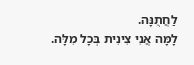לַחֲתֻנָּה.
לָמָּה אֲנִי צִינִית בְּכָל מִלָּה.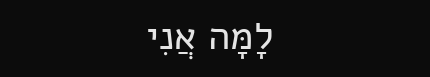לָמָּה אֲנִי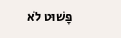פָּשׁוּט לֹא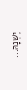יֶשְׁנָהּ...